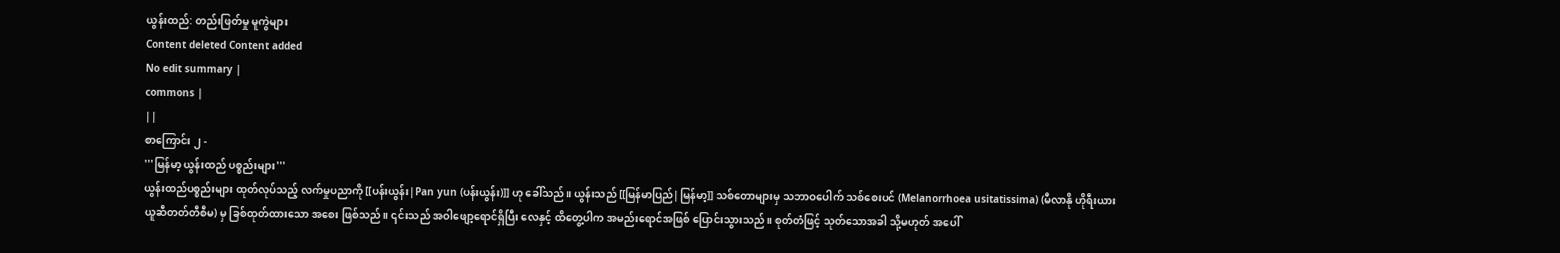ယွန်းထည်: တည်းဖြတ်မှု မူကွဲများ
Content deleted Content added
No edit summary |
commons |
||
စာကြောင်း ၂ -
'''မြန်မာ့ ယွန်းထည် ပစ္စည်းများ'''
ယွန်းထည်ပစ္စည်းများ ထုတ်လုပ်သည့် လက်မှုပညာကို [[ပန်းယွန်း|Pan yun (ပန်းယွန်း)]] ဟု ခေါ်သည်။ ယွန်းသည် [[မြန်မာပြည်|မြန်မာ့]] သစ်တောများမှ သဘာဝပေါက် သစ်စေးပင် (Melanorrhoea usitatissima) (မီလာနို ဟိုရီးယား ယူဆီတတ်တီစီမ) မှ ခြစ်ထုတ်ထားသော အစေး ဖြစ်သည်။ ၎င်းသည် အဝါဖျော့ရောင်ရှိပြီး လေနှင့် ထိတွေ့ပါက အမည်းရောင်အဖြစ် ပြောင်းသွားသည်။ စုတ်တံဖြင့် သုတ်သောအခါ သို့မဟုတ် အပေါ်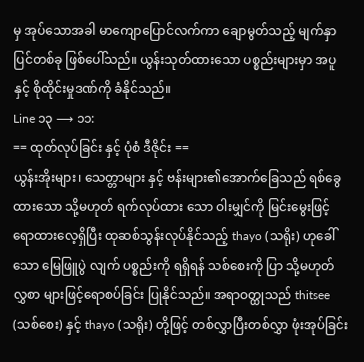မှ အုပ်သောအခါ မာကျောပြောင်လက်ကာ ချောမွတ်သည့် မျက်နှာပြင်တစ်ခု ဖြစ်ပေါ်သည်။ ယွန်းသုတ်ထားသော ပစ္စည်းများမှာ အပူနှင့် စိုထိုင်းမှုဒဏ်ကို ခံနိုင်သည်။
Line ၁၃ ⟶ ၁၁:
== ထုတ်လုပ်ခြင်း နှင့် ပုံစံ ဒီဇိုင်း ==
ယွန်းအိုးများ၊ သေတ္တာများ နှင့် ဗန်းများ၏အောက်ခြေသည် ရစ်ခွေထားသော သို့မဟုတ် ရက်လုပ်ထား သော ဝါးမျှင်ကို မြင်းမွေးဖြင့်ရောထားလေ့ရှိပြီး ထုဆစ်သွန်းလုပ်နိုင်သည့် thayo (သရိုး) ဟုခေါ်သော မြေဖြူပွဲ လျက် ပစ္စည်းကို ရရှိရန် သစ်စေးကို ပြာ သို့မဟုတ် လွှစာ များဖြင့်ရောစပ်ခြင်း ပြုနိုင်သည်။ အရာဝတ္ထုသည် thitsee (သစ်စေး) နှင့် thayo (သရိုး) တို့ဖြင့် တစ်လွှာပြီးတစ်လွှာ ဖုံးအုပ်ခြင်း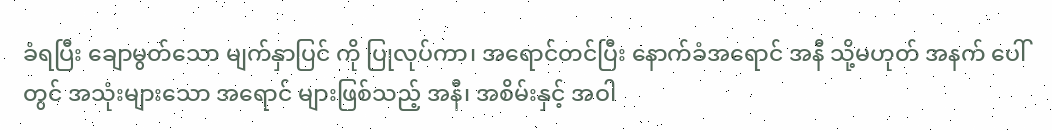ခံရပြီး ချောမွတ်သော မျက်နှာပြင် ကို ပြုလုပ်ကာ၊ အရောင်တင်ပြီး နောက်ခံအရောင် အနီ သို့မဟုတ် အနက် ပေါ်တွင် အသုံးများသော အရောင် များဖြစ်သည့် အနီ၊ အစိမ်းနှင့် အဝါ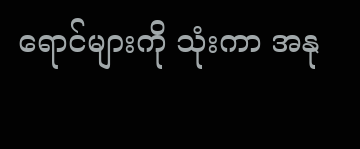ရောင်များကို သုံးကာ အနု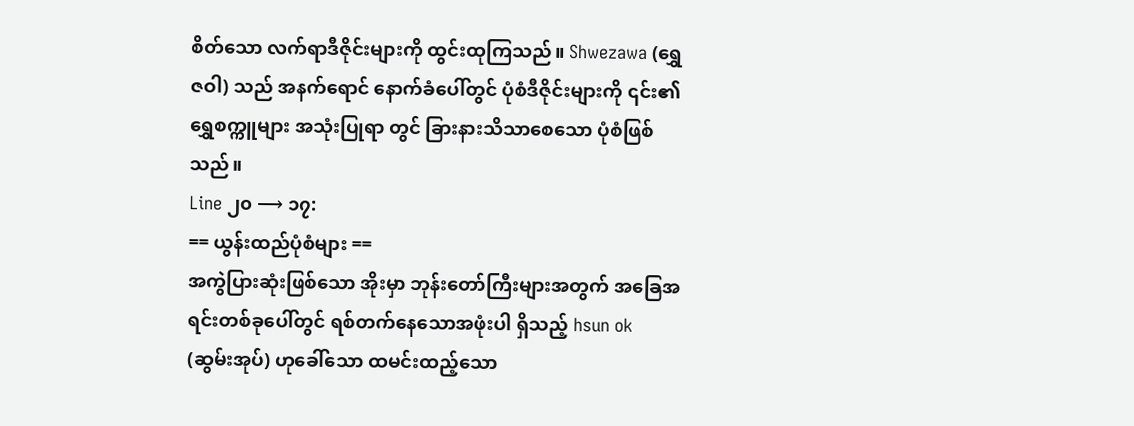စိတ်သော လက်ရာဒီဇိုင်းများကို ထွင်းထုကြသည်။ Shwezawa (ရွှေဇဝါ) သည် အနက်ရောင် နောက်ခံပေါ်တွင် ပုံစံဒီဇိုင်းများကို ၎င်း၏ ရွှေစက္ကူများ အသုံးပြုရာ တွင် ခြားနားသိသာစေသော ပုံစံဖြစ်သည်။
Line ၂၀ ⟶ ၁၇:
== ယွန်းထည်ပုံစံများ ==
အကွဲပြားဆုံးဖြစ်သော အိုးမှာ ဘုန်းတော်ကြီးများအတွက် အခြေအရင်းတစ်ခုပေါ်တွင် ရစ်တက်နေသောအဖုံးပါ ရှိသည့် hsun ok (ဆွမ်းအုပ်) ဟုခေါ်သော ထမင်းထည့်သော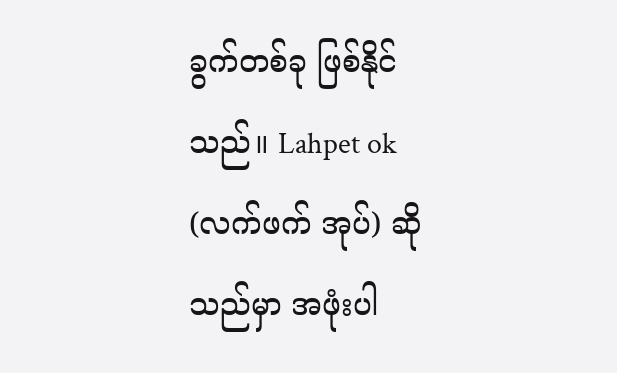ခွက်တစ်ခု ဖြစ်နိုင်သည်။ Lahpet ok (လက်ဖက် အုပ်) ဆိုသည်မှာ အဖုံးပါ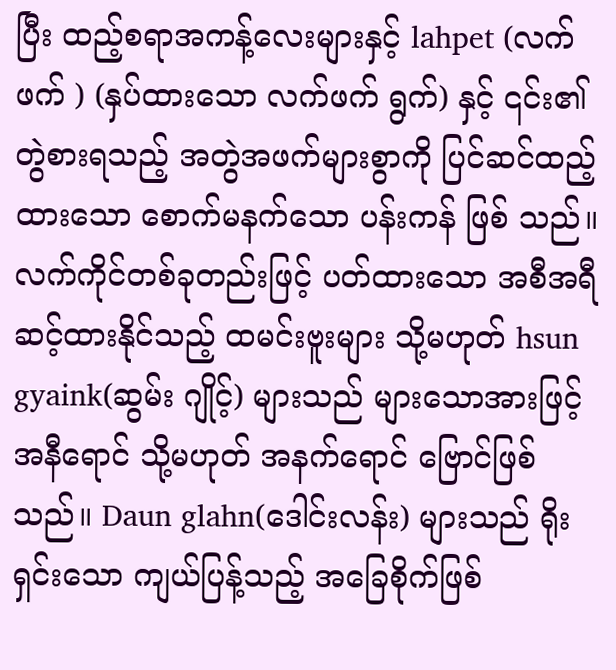ပြီး ထည့်စရာအကန့်လေးများနှင့် lahpet (လက်ဖက် ) (နှပ်ထားသော လက်ဖက် ရွက်) နှင့် ၎င်း၏တွဲစားရသည့် အတွဲအဖက်များစွာကို ပြင်ဆင်ထည့်ထားသော စောက်မနက်သော ပန်းကန် ဖြစ် သည်။ လက်ကိုင်တစ်ခုတည်းဖြင့် ပတ်ထားသော အစီအရီဆင့်ထားနိုင်သည့် ထမင်းဗူးများ သို့မဟုတ် hsun gyaink(ဆွမ်း ဂျိုင့်) များသည် များသောအားဖြင့် အနီရောင် သို့မဟုတ် အနက်ရောင် ဗြောင်ဖြစ်သည်။ Daun glahn(ဒေါင်းလန်း) များသည် ရိုးရှင်းသော ကျယ်ပြန့်သည့် အခြေစိုက်ဖြစ်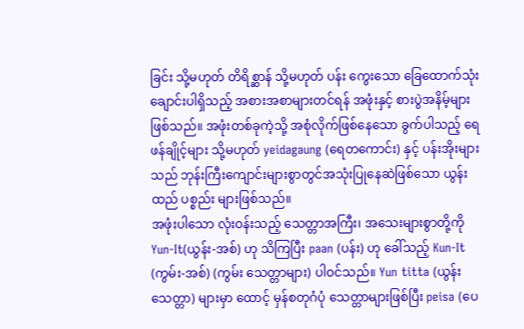ခြင်း သို့မဟုတ် တိရိစ္ဆာန် သို့မဟုတ် ပန်း ကွေးသော ခြေထောက်သုံးချောင်းပါရှိသည့် အစားအစာများတင်ရန် အဖုံးနှင့် စားပွဲအနိမ့်များ ဖြစ်သည်။ အဖုံးတစ်ခုကဲ့သို့ အစုံလိုက်ဖြစ်နေသော ခွက်ပါသည့် ရေဖန်ချိုင့်များ သို့မဟုတ် yeidagaung (ရေတကောင်း) နှင့် ပန်းအိုးများသည် ဘုန်းကြီးကျောင်းများစွာတွင်အသုံးပြုနေဆဲဖြစ်သော ယွန်းထည် ပစ္စည်း များဖြစ်သည်။
အဖုံးပါသော လုံးဝန်းသည့် သေတ္တာအကြီး၊ အသေးများစွာတို့ကို Yun-It(ယွန်း-အစ်) ဟု သိကြပြီး paan (ပန်း) ဟု ခေါ်သည့် Kun-It (ကွမ်း-အစ်) (ကွမ်း သေတ္တာများ) ပါဝင်သည်။ Yun titta (ယွန်း သေတ္တာ) များမှာ ထောင့် မှန်စတုဂံပုံ သေတ္တာများဖြစ်ပြီး peisa (ပေ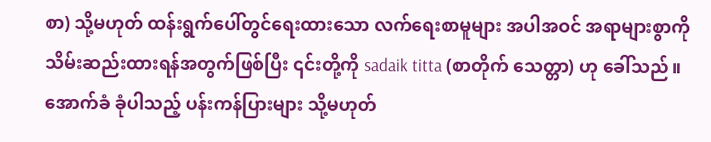စာ) သို့မဟုတ် ထန်းရွက်ပေါ်တွင်ရေးထားသော လက်ရေးစာမူများ အပါအဝင် အရာများစွာကို သိမ်းဆည်းထားရန်အတွက်ဖြစ်ပြီး ၎င်းတို့ကို sadaik titta (စာတိုက် သေတ္တာ) ဟု ခေါ်သည်။ အောက်ခံ ခုံပါသည့် ပန်းကန်ပြားများ သို့မဟုတ်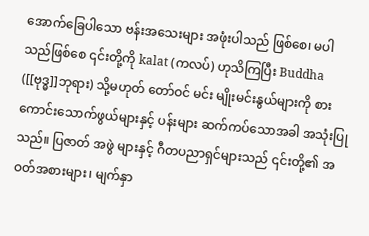အောက်ခြေပါသော ဗန်းအသေးများ အဖုံးပါသည် ဖြစ်စေ၊ မပါသည်ဖြစ်စေ ၎င်းတို့ကို kalat (ကလပ်) ဟုသိကြပြီး Buddha ([[ဗုဒ္ဓ]]ဘုရား) သို့မဟုတ် တော်ဝင် မင်း မျိုးမင်းနွယ်များကို စားကောင်းသောက်ဖွယ်များနှင့် ပန်းများ ဆက်ကပ်သောအခါ အသုံးပြုသည်။ ပြဇာတ် အဖွဲ များနှင့် ဂီတပညာရှင်များသည် ၎င်းတို့၏ အဝတ်အစားများ၊ မျက်နှာ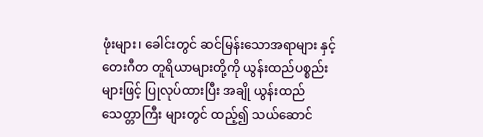ဖုံးများ၊ ခေါင်းတွင် ဆင်မြန်းသောအရာများ နှင့် တေးဂီတ တူရိယာများတို့ကို ယွန်းထည်ပစ္စည်းများဖြင့် ပြုလုပ်ထားပြီး အချို ယွန်းထည် သေတ္တာကြီး များတွင် ထည့်၍ သယ်ဆောင်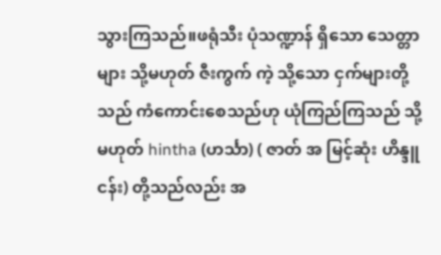သွားကြသည်။ဖရုံသီး ပုံသဏ္ဍာန် ရှိသော သေတ္တာများ သို့မဟုတ် ဇီးကွက် ကဲ့ သို့သော ငှက်များတို့သည် ကံကောင်းစေသည်ဟု ယုံကြည်ကြသည် သို့မဟုတ် hintha (ဟင်္သာ) ( ဇာတ် အ မြင့်ဆုံး ဟိန္ဒူ ငန်း) တို့သည်လည်း အ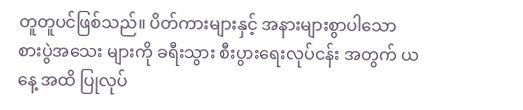တူတူပင်ဖြစ်သည်။ ပိတ်ကားများနှင့် အနားများစွာပါသော စားပွဲအသေး များကို ခရီးသွား စီးပွားရေးလုပ်ငန်း အတွက် ယနေ့ အထိ ပြုလုပ်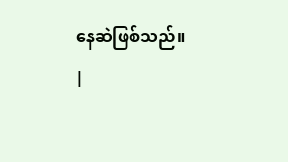နေဆဲဖြစ်သည်။
|